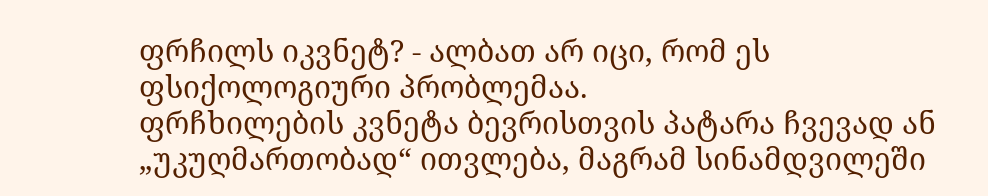ფრჩილს იკვნეტ? - ალბათ არ იცი, რომ ეს ფსიქოლოგიური პრობლემაა.
ფრჩხილების კვნეტა ბევრისთვის პატარა ჩვევად ან „უკუღმართობად“ ითვლება, მაგრამ სინამდვილეში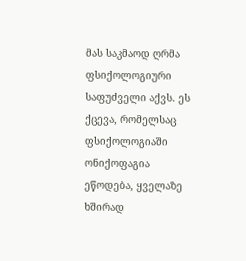მას საკმაოდ ღრმა ფსიქოლოგიური საფუძველი აქვს. ეს ქცევა, რომელსაც ფსიქოლოგიაში ონიქოფაგია ეწოდება, ყველაზე ხშირად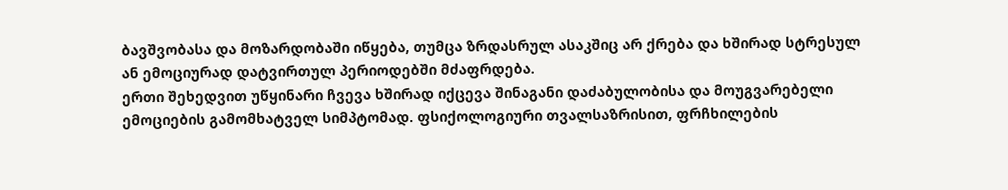ბავშვობასა და მოზარდობაში იწყება, თუმცა ზრდასრულ ასაკშიც არ ქრება და ხშირად სტრესულ ან ემოციურად დატვირთულ პერიოდებში მძაფრდება.
ერთი შეხედვით უწყინარი ჩვევა ხშირად იქცევა შინაგანი დაძაბულობისა და მოუგვარებელი ემოციების გამომხატველ სიმპტომად. ფსიქოლოგიური თვალსაზრისით, ფრჩხილების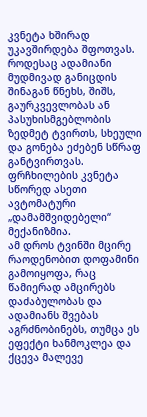კვნეტა ხშირად უკავშირდება შფოთვას. როდესაც ადამიანი მუდმივად განიცდის შინაგან წნეხს, შიშს, გაურკვევლობას ან პასუხისმგებლობის ზედმეტ ტვირთს, სხეული და გონება ეძებენ სწრაფ განტვირთვას. ფრჩხილების კვნეტა სწორედ ასეთი ავტომატური „დამამშვიდებელი“ მექანიზმია.
ამ დროს ტვინში მცირე რაოდენობით დოფამინი გამოიყოფა, რაც წამიერად ამცირებს დაძაბულობას და ადამიანს შვებას აგრძნობინებს, თუმცა ეს ეფექტი ხანმოკლეა და ქცევა მალევე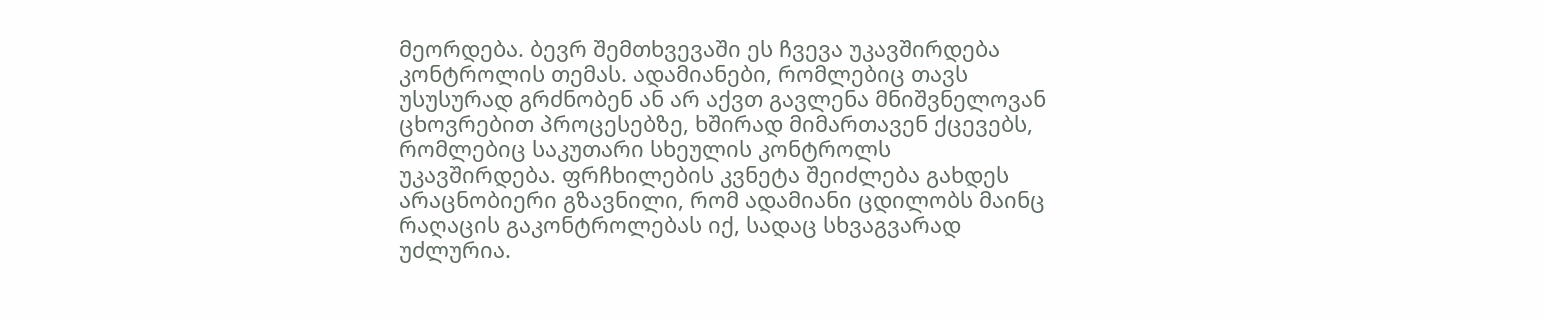მეორდება. ბევრ შემთხვევაში ეს ჩვევა უკავშირდება კონტროლის თემას. ადამიანები, რომლებიც თავს უსუსურად გრძნობენ ან არ აქვთ გავლენა მნიშვნელოვან ცხოვრებით პროცესებზე, ხშირად მიმართავენ ქცევებს, რომლებიც საკუთარი სხეულის კონტროლს უკავშირდება. ფრჩხილების კვნეტა შეიძლება გახდეს არაცნობიერი გზავნილი, რომ ადამიანი ცდილობს მაინც რაღაცის გაკონტროლებას იქ, სადაც სხვაგვარად უძლურია.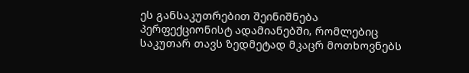ეს განსაკუთრებით შეინიშნება პერფექციონისტ ადამიანებში, რომლებიც საკუთარ თავს ზედმეტად მკაცრ მოთხოვნებს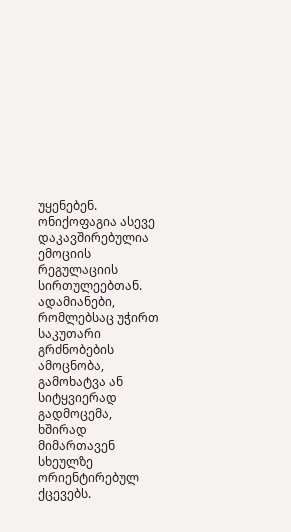უყენებენ. ონიქოფაგია ასევე დაკავშირებულია ემოციის რეგულაციის სირთულეებთან. ადამიანები, რომლებსაც უჭირთ საკუთარი გრძნობების ამოცნობა, გამოხატვა ან სიტყვიერად გადმოცემა, ხშირად მიმართავენ სხეულზე ორიენტირებულ ქცევებს.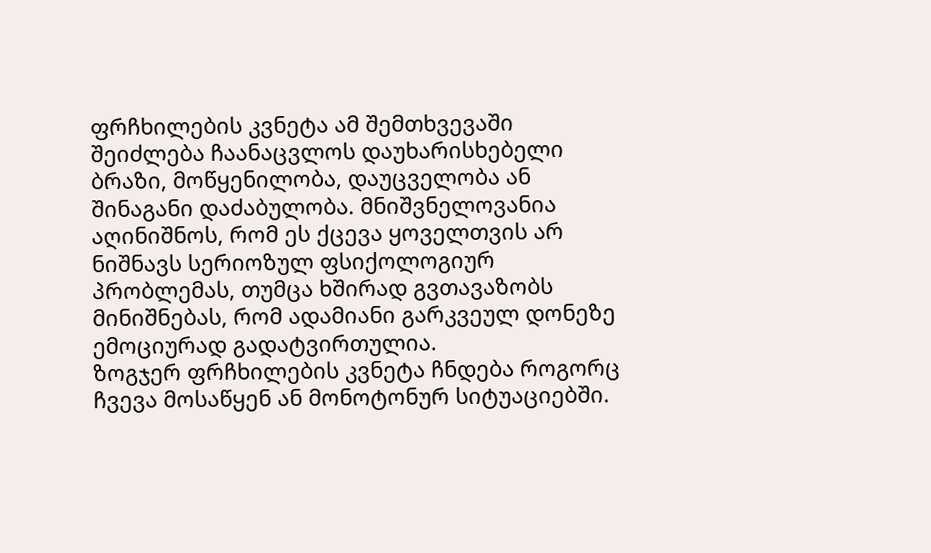ფრჩხილების კვნეტა ამ შემთხვევაში შეიძლება ჩაანაცვლოს დაუხარისხებელი ბრაზი, მოწყენილობა, დაუცველობა ან შინაგანი დაძაბულობა. მნიშვნელოვანია აღინიშნოს, რომ ეს ქცევა ყოველთვის არ ნიშნავს სერიოზულ ფსიქოლოგიურ პრობლემას, თუმცა ხშირად გვთავაზობს მინიშნებას, რომ ადამიანი გარკვეულ დონეზე ემოციურად გადატვირთულია.
ზოგჯერ ფრჩხილების კვნეტა ჩნდება როგორც ჩვევა მოსაწყენ ან მონოტონურ სიტუაციებში.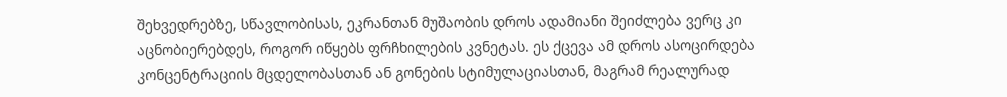შეხვედრებზე, სწავლობისას, ეკრანთან მუშაობის დროს ადამიანი შეიძლება ვერც კი აცნობიერებდეს, როგორ იწყებს ფრჩხილების კვნეტას. ეს ქცევა ამ დროს ასოცირდება კონცენტრაციის მცდელობასთან ან გონების სტიმულაციასთან, მაგრამ რეალურად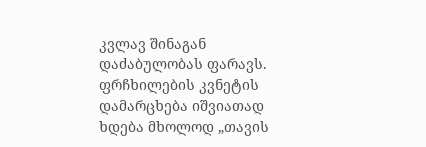კვლავ შინაგან დაძაბულობას ფარავს. ფრჩხილების კვნეტის დამარცხება იშვიათად ხდება მხოლოდ „თავის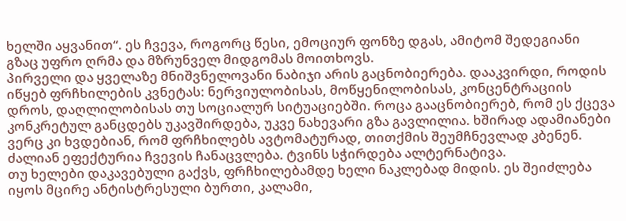ხელში აყვანით“. ეს ჩვევა, როგორც წესი, ემოციურ ფონზე დგას, ამიტომ შედეგიანი გზაც უფრო ღრმა და მზრუნველ მიდგომას მოითხოვს.
პირველი და ყველაზე მნიშვნელოვანი ნაბიჯი არის გაცნობიერება. დააკვირდი, როდის იწყებ ფრჩხილების კვნეტას: ნერვიულობისას, მოწყენილობისას, კონცენტრაციის დროს, დაღლილობისას თუ სოციალურ სიტუაციებში. როცა გააცნობიერებ, რომ ეს ქცევა კონკრეტულ განცდებს უკავშირდება, უკვე ნახევარი გზა გავლილია. ხშირად ადამიანები ვერც კი ხვდებიან, რომ ფრჩხილებს ავტომატურად, თითქმის შეუმჩნევლად კბენენ. ძალიან ეფექტურია ჩვევის ჩანაცვლება. ტვინს სჭირდება ალტერნატივა.
თუ ხელები დაკავებული გაქვს, ფრჩხილებამდე ხელი ნაკლებად მიდის. ეს შეიძლება იყოს მცირე ანტისტრესული ბურთი, კალამი,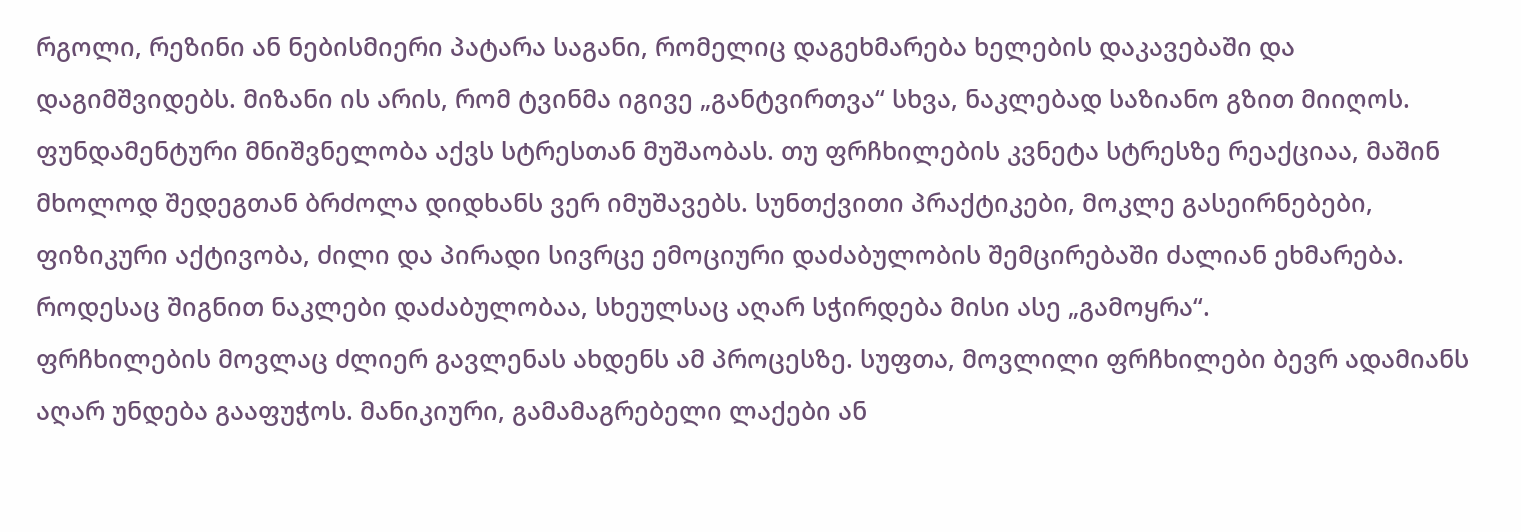რგოლი, რეზინი ან ნებისმიერი პატარა საგანი, რომელიც დაგეხმარება ხელების დაკავებაში და დაგიმშვიდებს. მიზანი ის არის, რომ ტვინმა იგივე „განტვირთვა“ სხვა, ნაკლებად საზიანო გზით მიიღოს. ფუნდამენტური მნიშვნელობა აქვს სტრესთან მუშაობას. თუ ფრჩხილების კვნეტა სტრესზე რეაქციაა, მაშინ მხოლოდ შედეგთან ბრძოლა დიდხანს ვერ იმუშავებს. სუნთქვითი პრაქტიკები, მოკლე გასეირნებები, ფიზიკური აქტივობა, ძილი და პირადი სივრცე ემოციური დაძაბულობის შემცირებაში ძალიან ეხმარება. როდესაც შიგნით ნაკლები დაძაბულობაა, სხეულსაც აღარ სჭირდება მისი ასე „გამოყრა“.
ფრჩხილების მოვლაც ძლიერ გავლენას ახდენს ამ პროცესზე. სუფთა, მოვლილი ფრჩხილები ბევრ ადამიანს აღარ უნდება გააფუჭოს. მანიკიური, გამამაგრებელი ლაქები ან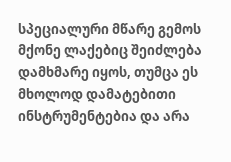სპეციალური მწარე გემოს მქონე ლაქებიც შეიძლება დამხმარე იყოს, თუმცა ეს მხოლოდ დამატებითი ინსტრუმენტებია და არა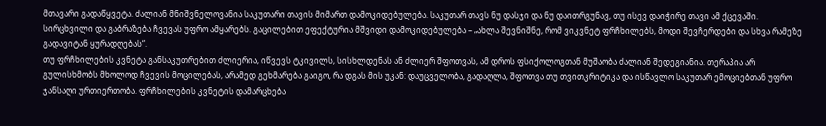მთავარი გადაწყვეტა. ძალიან მნიშვნელოვანია საკუთარი თავის მიმართ დამოკიდებულება. საკუთარ თავს ნუ დასჯი და ნუ დაითრგუნავ, თუ ისევ დაიჭირე თავი ამ ქცევაში. სირცხვილი და გაბრაზება ჩვევას უფრო ამყარებს. გაცილებით ეფექტურია მშვიდი დამოკიდებულება – „ახლა შევნიშნე, რომ ვიკვნეტ ფრჩხილებს, მოდი შევჩერდები და სხვა რამეზე გადავიტან ყურადღებას“.
თუ ფრჩხილების კვნეტა განსაკუთრებით ძლიერია, იწვევს ტკივილს, სისხლდენას ან ძლიერ შფოთვას, ამ დროს ფსიქოლოგთან მუშაობა ძალიან შედეგიანია. თერაპია არ გულისხმობს მხოლოდ ჩვევის მოცილებას, არამედ გეხმარება გაიგო, რა დგას მის უკან: დაუცველობა, გადაღლა, შფოთვა თუ თვითკრიტიკა და ისწავლო საკუთარ ემოციებთან უფრო ჯანსაღი ურთიერთობა. ფრჩხილების კვნეტის დამარცხება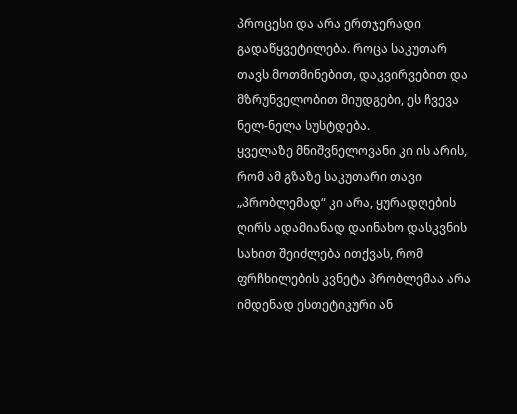პროცესი და არა ერთჯერადი გადაწყვეტილება. როცა საკუთარ თავს მოთმინებით, დაკვირვებით და მზრუნველობით მიუდგები, ეს ჩვევა ნელ-ნელა სუსტდება.
ყველაზე მნიშვნელოვანი კი ის არის, რომ ამ გზაზე საკუთარი თავი „პრობლემად“ კი არა, ყურადღების ღირს ადამიანად დაინახო დასკვნის სახით შეიძლება ითქვას, რომ ფრჩხილების კვნეტა პრობლემაა არა იმდენად ესთეტიკური ან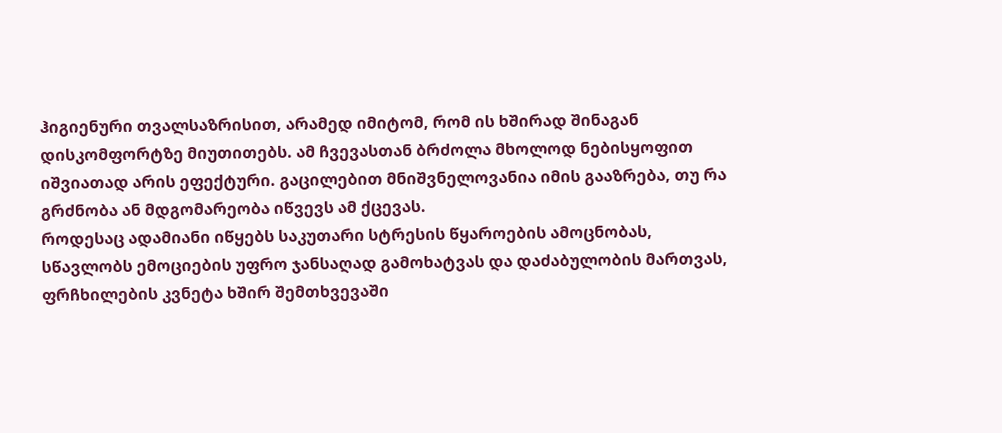ჰიგიენური თვალსაზრისით, არამედ იმიტომ, რომ ის ხშირად შინაგან დისკომფორტზე მიუთითებს. ამ ჩვევასთან ბრძოლა მხოლოდ ნებისყოფით იშვიათად არის ეფექტური. გაცილებით მნიშვნელოვანია იმის გააზრება, თუ რა გრძნობა ან მდგომარეობა იწვევს ამ ქცევას.
როდესაც ადამიანი იწყებს საკუთარი სტრესის წყაროების ამოცნობას, სწავლობს ემოციების უფრო ჯანსაღად გამოხატვას და დაძაბულობის მართვას, ფრჩხილების კვნეტა ხშირ შემთხვევაში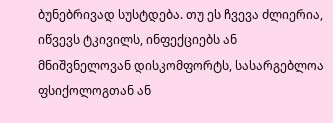ბუნებრივად სუსტდება. თუ ეს ჩვევა ძლიერია, იწვევს ტკივილს, ინფექციებს ან მნიშვნელოვან დისკომფორტს, სასარგებლოა ფსიქოლოგთან ან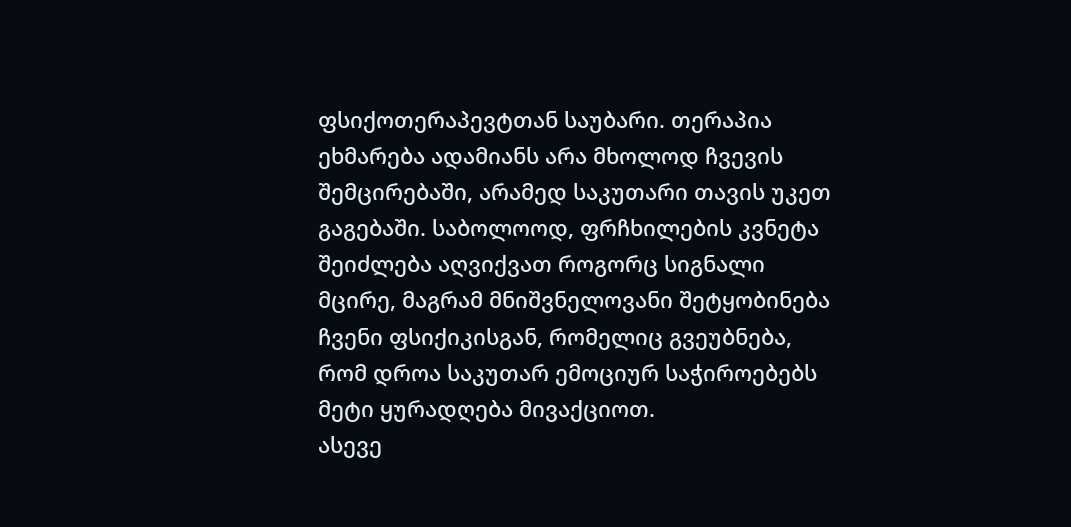ფსიქოთერაპევტთან საუბარი. თერაპია ეხმარება ადამიანს არა მხოლოდ ჩვევის შემცირებაში, არამედ საკუთარი თავის უკეთ გაგებაში. საბოლოოდ, ფრჩხილების კვნეტა შეიძლება აღვიქვათ როგორც სიგნალი მცირე, მაგრამ მნიშვნელოვანი შეტყობინება ჩვენი ფსიქიკისგან, რომელიც გვეუბნება, რომ დროა საკუთარ ემოციურ საჭიროებებს მეტი ყურადღება მივაქციოთ.
ასევე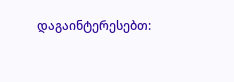დაგაინტერესებთ: